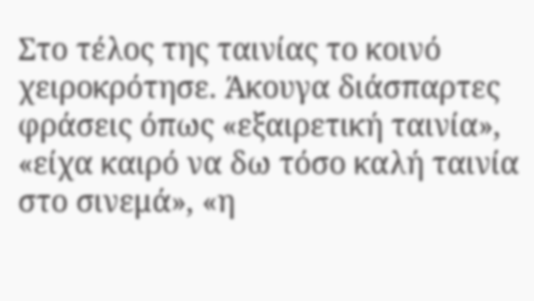Στο τέλος της ταινίας το κοινό χειροκρότησε. Άκουγα διάσπαρτες φράσεις όπως «εξαιρετική ταινία», «είχα καιρό να δω τόσο καλή ταινία στο σινεμά», «η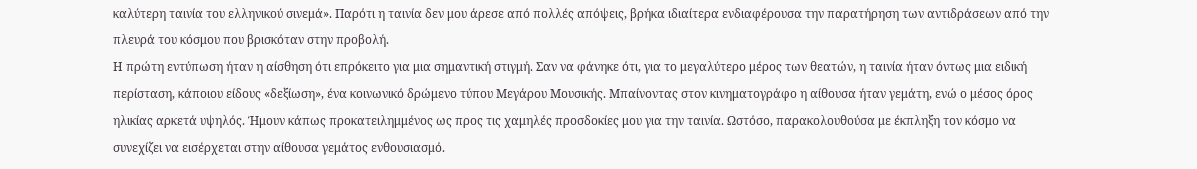καλύτερη ταινία του ελληνικού σινεμά». Παρότι η ταινία δεν μου άρεσε από πολλές απόψεις, βρήκα ιδιαίτερα ενδιαφέρουσα την παρατήρηση των αντιδράσεων από την πλευρά του κόσμου που βρισκόταν στην προβολή.
Η πρώτη εντύπωση ήταν η αίσθηση ότι επρόκειτο για μια σημαντική στιγμή. Σαν να φάνηκε ότι, για το μεγαλύτερο μέρος των θεατών, η ταινία ήταν όντως μια ειδική περίσταση, κάποιου είδους «δεξίωση», ένα κοινωνικό δρώμενο τύπου Μεγάρου Μουσικής. Μπαίνοντας στον κινηματογράφο η αίθουσα ήταν γεμάτη, ενώ ο μέσος όρος ηλικίας αρκετά υψηλός. Ήμουν κάπως προκατειλημμένος ως προς τις χαμηλές προσδοκίες μου για την ταινία. Ωστόσο, παρακολουθούσα με έκπληξη τον κόσμο να συνεχίζει να εισέρχεται στην αίθουσα γεμάτος ενθουσιασμό.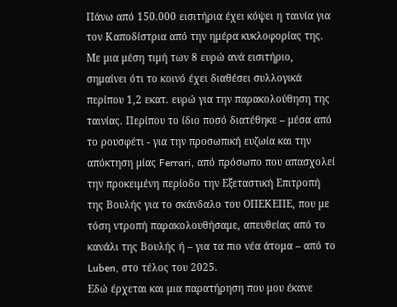Πάνω από 150.000 εισιτήρια έχει κόψει η ταινία για τον Καποδίστρια από την ημέρα κυκλοφορίας της. Με μια μέση τιμή των 8 ευρώ ανά εισιτήριο, σημαίνει ότι το κοινό έχει διαθέσει συλλογικά περίπου 1,2 εκατ. ευρώ για την παρακολούθηση της ταινίας. Περίπου το ίδιο ποσό διατέθηκε – μέσα από το ρουσφέτι - για την προσωπική ευζωία και την απόκτηση μίας Ferrari, από πρόσωπο που απασχολεί την προκειμένη περίοδο την Εξεταστική Επιτροπή της Βουλής για το σκάνδαλο του ΟΠΕΚΕΠΕ, που με τόση ντροπή παρακολουθήσαμε, απευθείας από το κανάλι της Βουλής ή – για τα πιο νέα άτομα – από το Luben, στο τέλος του 2025.
Εδώ έρχεται και μια παρατήρηση που μου έκανε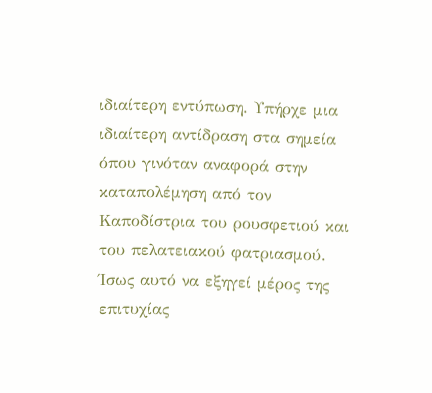ιδιαίτερη εντύπωση. Υπήρχε μια ιδιαίτερη αντίδραση στα σημεία όπου γινόταν αναφορά στην καταπολέμηση από τον Καποδίστρια του ρουσφετιού και του πελατειακού φατριασμού. Ίσως αυτό να εξηγεί μέρος της επιτυχίας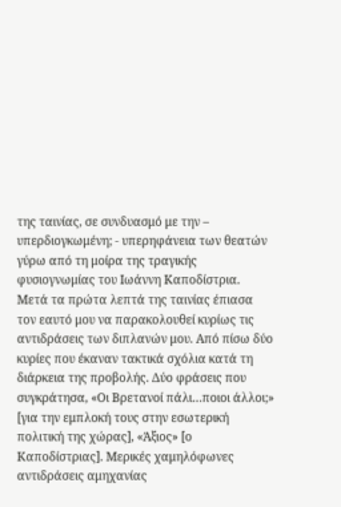της ταινίας, σε συνδυασμό με την – υπερδιογκωμένη; - υπερηφάνεια των θεατών γύρω από τη μοίρα της τραγικής φυσιογνωμίας του Ιωάννη Καποδίστρια.
Μετά τα πρώτα λεπτά της ταινίας έπιασα τον εαυτό μου να παρακολουθεί κυρίως τις αντιδράσεις των διπλανών μου. Από πίσω δύο κυρίες που έκαναν τακτικά σχόλια κατά τη διάρκεια της προβολής. Δύο φράσεις που συγκράτησα, «Οι Βρετανοί πάλι…ποιοι άλλοι;» [για την εμπλοκή τους στην εσωτερική πολιτική της χώρας], «Άξιος» [ο Καποδίστριας]. Μερικές χαμηλόφωνες αντιδράσεις αμηχανίας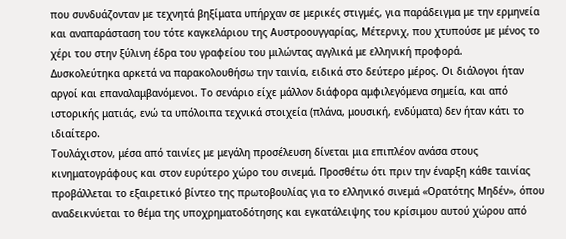που συνδυάζονταν με τεχνητά βηξίματα υπήρχαν σε μερικές στιγμές, για παράδειγμα με την ερμηνεία και αναπαράσταση του τότε καγκελάριου της Αυστροουγγαρίας, Μέτερνιχ, που χτυπούσε με μένος το χέρι του στην ξύλινη έδρα του γραφείου του μιλώντας αγγλικά με ελληνική προφορά.
Δυσκολεύτηκα αρκετά να παρακολουθήσω την ταινία, ειδικά στο δεύτερο μέρος. Οι διάλογοι ήταν αργοί και επαναλαμβανόμενοι. Το σενάριο είχε μάλλον διάφορα αμφιλεγόμενα σημεία, και από ιστορικής ματιάς, ενώ τα υπόλοιπα τεχνικά στοιχεία (πλάνα, μουσική, ενδύματα) δεν ήταν κάτι το ιδιαίτερο.
Τουλάχιστον, μέσα από ταινίες με μεγάλη προσέλευση δίνεται μια επιπλέον ανάσα στους κινηματογράφους και στον ευρύτερο χώρο του σινεμά. Προσθέτω ότι πριν την έναρξη κάθε ταινίας προβάλλεται το εξαιρετικό βίντεο της πρωτοβουλίας για το ελληνικό σινεμά «Ορατότης Μηδέν», όπου αναδεικνύεται το θέμα της υποχρηματοδότησης και εγκατάλειψης του κρίσιμου αυτού χώρου από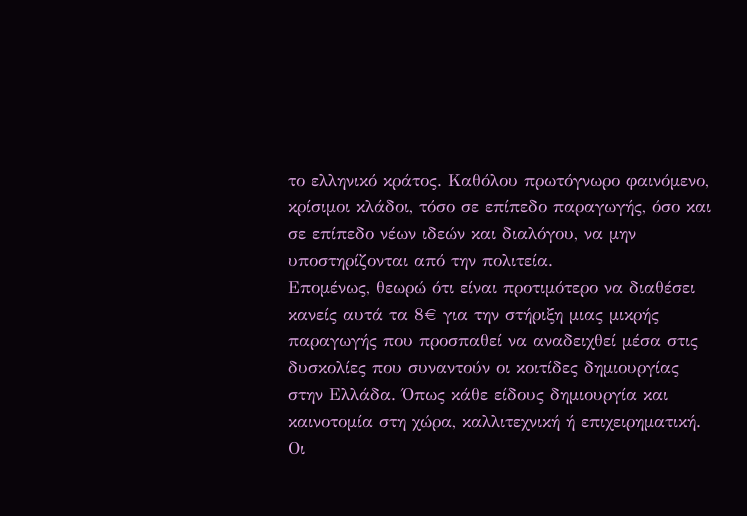το ελληνικό κράτος. Καθόλου πρωτόγνωρο φαινόμενο, κρίσιμοι κλάδοι, τόσο σε επίπεδο παραγωγής, όσο και σε επίπεδο νέων ιδεών και διαλόγου, να μην υποστηρίζονται από την πολιτεία.
Επομένως, θεωρώ ότι είναι προτιμότερο να διαθέσει κανείς αυτά τα 8€ για την στήριξη μιας μικρής παραγωγής που προσπαθεί να αναδειχθεί μέσα στις δυσκολίες που συναντούν οι κοιτίδες δημιουργίας στην Ελλάδα. Όπως κάθε είδους δημιουργία και καινοτομία στη χώρα, καλλιτεχνική ή επιχειρηματική. Οι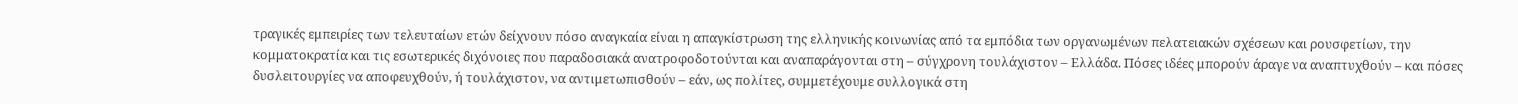τραγικές εμπειρίες των τελευταίων ετών δείχνουν πόσο αναγκαία είναι η απαγκίστρωση της ελληνικής κοινωνίας από τα εμπόδια των οργανωμένων πελατειακών σχέσεων και ρουσφετίων, την κομματοκρατία και τις εσωτερικές διχόνοιες που παραδοσιακά ανατροφοδοτούνται και αναπαράγονται στη – σύγχρονη τουλάχιστον – Ελλάδα. Πόσες ιδέες μπορούν άραγε να αναπτυχθούν – και πόσες δυσλειτουργίες να αποφευχθούν, ή τουλάχιστον, να αντιμετωπισθούν – εάν, ως πολίτες, συμμετέχουμε συλλογικά στη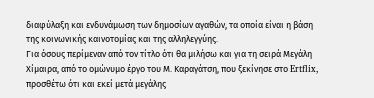διαφύλαξη και ενδυνάμωση των δημοσίων αγαθών, τα οποία είναι η βάση της κοινωνικής καινοτομίας και της αλληλεγγύης.
Για όσους περίμεναν από τον τίτλο ότι θα μιλήσω και για τη σειρά Μεγάλη Χίμαιρα, από το ομώνυμο έργο του Μ. Καραγάτση, που ξεκίνησε στο Ertflix, προσθέτω ότι και εκεί μετά μεγάλης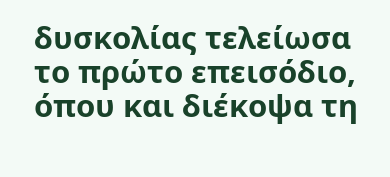δυσκολίας τελείωσα το πρώτο επεισόδιο, όπου και διέκοψα τη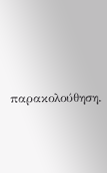παρακολούθηση.